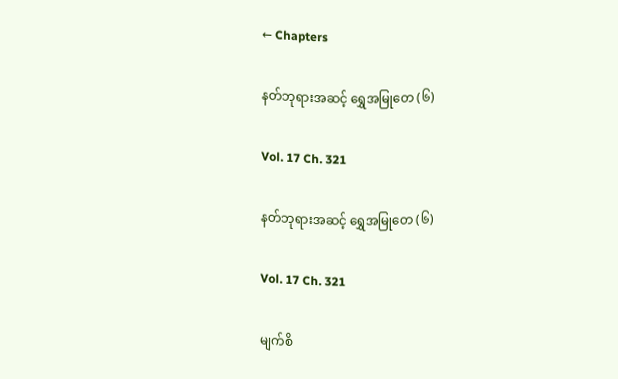← Chapters

နတ်ဘုရားအဆင့် ရွှေအမြုတေ (၆)

Vol. 17 Ch. 321

နတ်ဘုရားအဆင့် ရွှေအမြုတေ (၆)

Vol. 17 Ch. 321

မျက်စိ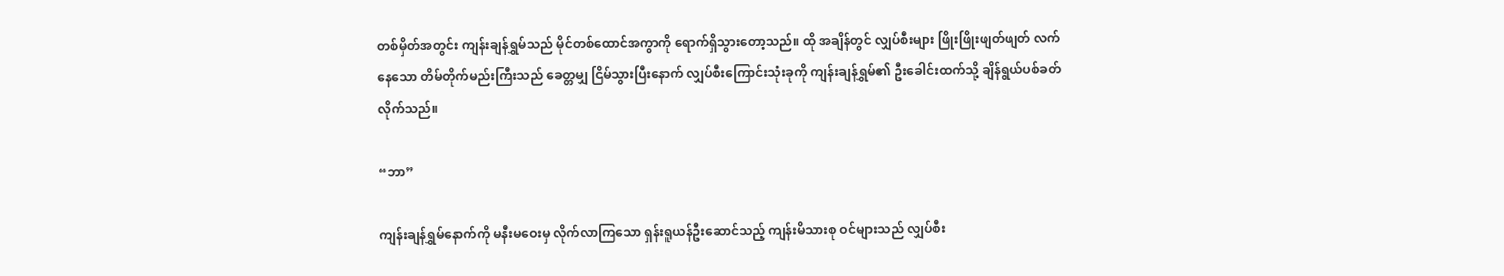တစ်မှိတ်အတွင်း ကျန်းချန်ရွှမ်သည် မိုင်တစ်ထောင်အကွာကို ရောက်ရှိသွားတော့သည်။ ထို အချိန်တွင် လျှပ်စီးများ ဖြိုးဖြိုးဖျတ်ဖျတ် လက်နေသော တိမ်တိုက်မည်းကြီးသည် ခေတ္တမျှ ငြိမ်သွားပြီးနောက် လျှပ်စီးကြောင်းသုံးခုကို ကျန်းချန်ရွှမ်၏ ဦးခေါင်းထက်သို့ ချိန်ရွယ်ပစ်ခတ်လိုက်သည်။

“ဘာ”

ကျန်းချန်ရွှမ်နောက်ကို မနီးမဝေးမှ လိုက်လာကြသော ရှန်းရူယန်ဦးဆောင်သည့် ကျန်းမိသားစု ဝင်များသည် လျှပ်စီး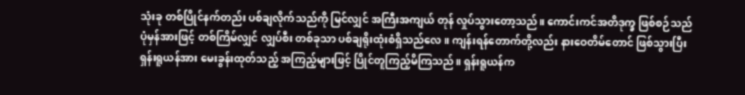သုံးခု တစ်ပြိုင်နက်တည်း ပစ်ချလိုက်သည်ကို မြင်လျှင် အကြီးအကျယ် တုန် လှုပ်သွားတော့သည်။ ကောင်းကင်အတိဒုက္ခ ဖြစ်စဉ်သည် ပုံမှန်အားဖြင့် တစ်ကြိမ်လျှင် လျှပ်စီး တစ်ခုသာ ပစ်ချရိုးထုံးစံရှိသည်လေ။ ကျန်းရန်တောက်တို့လည်း နားဝေတိမ်တောင် ဖြစ်သွားပြီး ရှန်းရူယန်အား မေးခွန်းထုတ်သည့် အကြည့်များဖြင့် ပြိုင်တူကြည့်မိကြသည်။ ရှန်းရူယန်က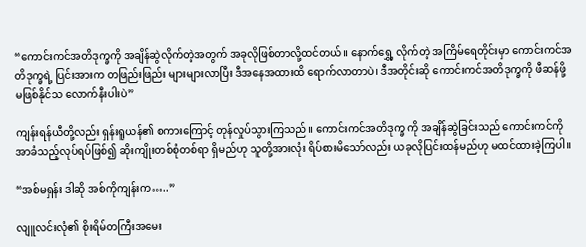“ကောင်းကင်အတိဒုက္ခကို အချိန်ဆွဲလိုက်တဲ့အတွက် အခုလိုဖြစ်တာလို့ထင်တယ်။ နောက်ရွှေ့ လိုက်တဲ့ အကြိမ်ရေတိုင်းမှာ ကောင်းကင်အတိဒုက္ခရဲ့ ပြင်းအားက တဖြည်းဖြည်း များများလာပြီး ဒီအနေအထားထိ ရောက်လာတာပဲ၊ ဒီအတိုင်းဆို ကောင်းကင်အတိဒုက္ခကို ဖီဆန်ဖို့ မဖြစ်နိုင်သ လောက်နီးပါးပဲ”

ကျန်းရန်ယီတို့လည်း ရှန်းရူယန်၏ စကားကြောင့် တုန်လှုပ်သွားကြသည်။ ကောင်းကင်အတိဒုက္ခ ကို အချိန်ဆွဲခြင်းသည် ကောင်းကင်ကို အာခံသည့်လုပ်ရပ်ဖြစ်၍ ဆိုးကျိုးတစ်စုံတစ်ရာ ရှိမည်ဟု သူတို့အားလုံး ရိပ်စားမိသော်လည်း ယခုလိုပြင်းထန်မည်ဟု မထင်ထားခဲ့ကြပါ။

“အစ်မရှန်း ဒါဆို အစ်ကိုကျန်းက…..”

လျူလင်းလုံ၏ စိုးရိမ်တကြီးအမေး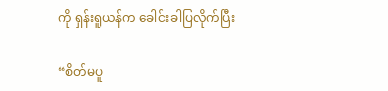ကို ရှန်းရူယန်က ခေါင်းခါပြလိုက်ပြီး

“စိတ်မပူ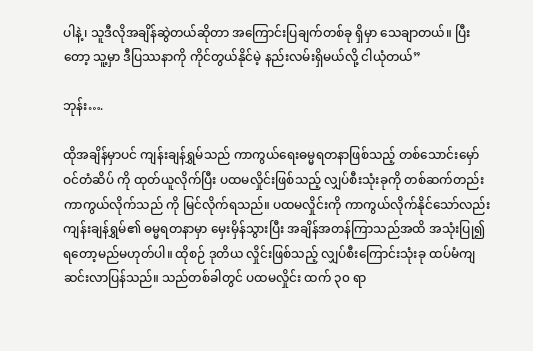ပါနဲ့၊ သူဒီလိုအချိန်ဆွဲတယ်ဆိုတာ အကြောင်းပြချက်တစ်ခု ရှိမှာ သေချာတယ်။ ပြီးတော့ သူ့မှာ ဒီပြဿနာကို ကိုင်တွယ်နိုင်မဲ့ နည်းလမ်းရှိမယ်လို့ ငါယုံတယ်”

ဘုန်း….

ထိုအချိန်မှာပင် ကျန်းချန်ရွှမ်သည် ကာကွယ်ရေးဓမ္မရတနာဖြစ်သည့် တစ်သောင်းမှော်ဝင်တံဆိပ် ကို ထုတ်ယူလိုက်ပြီး ပထမလှိုင်းဖြစ်သည့် လျှပ်စီးသုံးခုကို တစ်ဆက်တည်း ကာကွယ်လိုက်သည် ကို မြင်လိုက်ရသည်။ ပထမလှိုင်းကို ကာကွယ်လိုက်နိုင်သော်လည်း ကျန်းချန်ရွှမ်၏ ဓမ္မရတနာမှာ မှေးမှိန်သွားပြီး အချိန်အတန်ကြာသည်အထိ အသုံးပြု၍ ရတော့မည်မဟုတ်ပါ။ ထိုစဉ် ဒုတိယ လှိုင်းဖြစ်သည့် လျှပ်စီးကြောင်းသုံးခု ထပ်မံကျဆင်းလာပြန်သည်။ သည်တစ်ခါတွင် ပထမလှိုင်း ထက် ၃၀ ရာ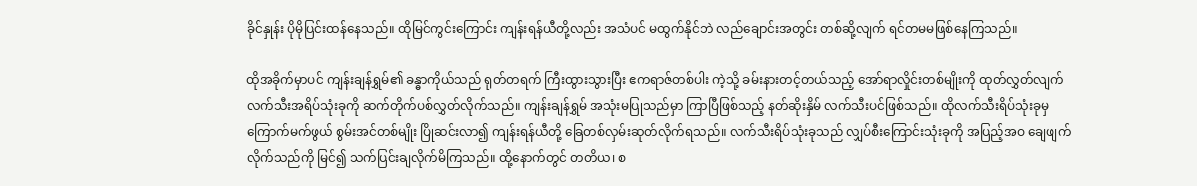ခိုင်နှုန်း ပိုမိုပြင်းထန်နေသည်။ ထိုမြင်ကွင်းကြောင်း ကျန်းရန်ယီတို့လည်း အသံပင် မထွက်နိုင်ဘဲ လည်‌ချောင်းအတွင်း တစ်ဆို့လျက် ရင်တမမဖြစ်နေကြသည်။

ထိုအခိုက်မှာပင် ကျန်းချန်ရွှမ်၏ ခန္ဓာကိုယ်သည် ရုတ်တရက် ကြီးထွားသွားပြီး ဧကရာဇ်တစ်ပါး ကဲ့သို့ ခမ်းနားတင့်တယ်သည့် အော်ရာလှိုင်းတစ်မျိုးကို ထုတ်လွှတ်လျက် လက်သီးအရိပ်သုံးခုကို ဆက်တိုက်ပစ်လွှတ်လိုက်သည်။ ကျန်းချန်ရွှမ် အသုံးမပြုသည်မှာ ကြာပြီဖြစ်သည့် နတ်ဆိုးနှိမ် လက်သီးပင်ဖြစ်သည်။ ထိုလက်သီးရိပ်သုံးခုမှ ကြောက်မက်ဖွယ် စွမ်းအင်တစ်မျိုး ပြိုဆင်းလာ၍ ကျန်းရန်ယီတို့ ခြေတစ်လှမ်းဆုတ်လိုက်ရသည်။ လက်သီးရိပ်သုံးခုသည် လျှပ်စီးကြောင်းသုံးခုကို အပြည့်အဝ ချေဖျက်လိုက်သည်ကို မြင်၍ သက်ပြင်းချလိုက်မိကြသည်။ ထို့နောက်တွင် တတိယ၊ စ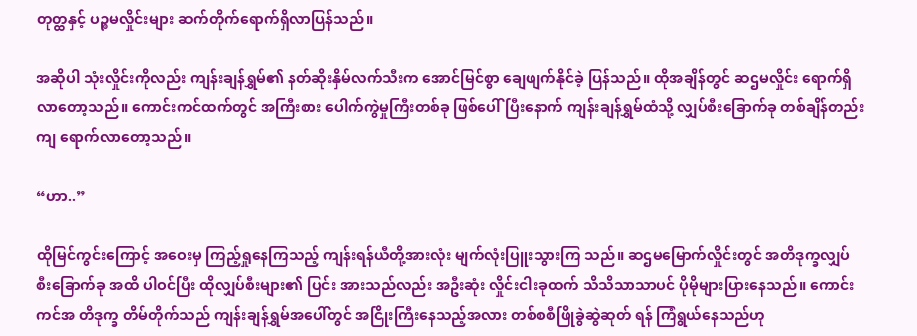တုတ္ထနှင့် ပဉ္စမလှိုင်းများ ဆက်တိုက်ရောက်ရှိလာပြန်သည်။

အဆိုပါ သုံးလှိုင်းကိုလည်း ကျန်းချန်ရွှမ်၏ နတ်ဆိုးနှိမ်လက်သီးက အောင်မြင်စွာ ချေဖျက်နိုင်ခဲ့ ပြန်သည်။ ထိုအချိန်တွင် ဆဌမလှိုင်း ရောက်ရှိလာတော့သည်။ ကောင်းကင်ထက်တွင် အကြီးစား ပေါက်ကွဲမှုကြီးတစ်ခု ဖြစ်ပေါ်ပြီးနောက် ကျန်းချန်ရွှမ်ထံသို့ လျှပ်စီးခြောက်ခု တစ်ချိန်တည်း ကျ ရောက်လာတော့သည်။

“ဟာ..”

ထိုမြင်ကွင်းကြောင့် အဝေးမှ ကြည့်ရှုနေကြသည့် ကျန်းရန်ယီတို့အားလုံး မျက်လုံးပြူးသွားကြ သည်။ ဆဌမမြောက်လှိုင်းတွင် အတိဒုက္ခလျှပ်စီးခြောက်ခု အထိ ပါဝင်ပြီး ထိုလျှပ်စီးများ၏ ပြင်း အားသည်လည်း အဦးဆုံး လှိုင်းငါးခုထက် သိသိသာသာပင် ပိုမိုများပြားနေသည်။ ကောင်းကင်အ တိဒုက္ခ တိမ်တိုက်သည် ကျန်းချန်ရွှမ်အပေါ်တွင် အငြိုးကြီးနေသည့်အလား တစ်စစီဖြိုခွဲဆွဲဆုတ် ရန် ကြံရွယ်နေသည်ဟု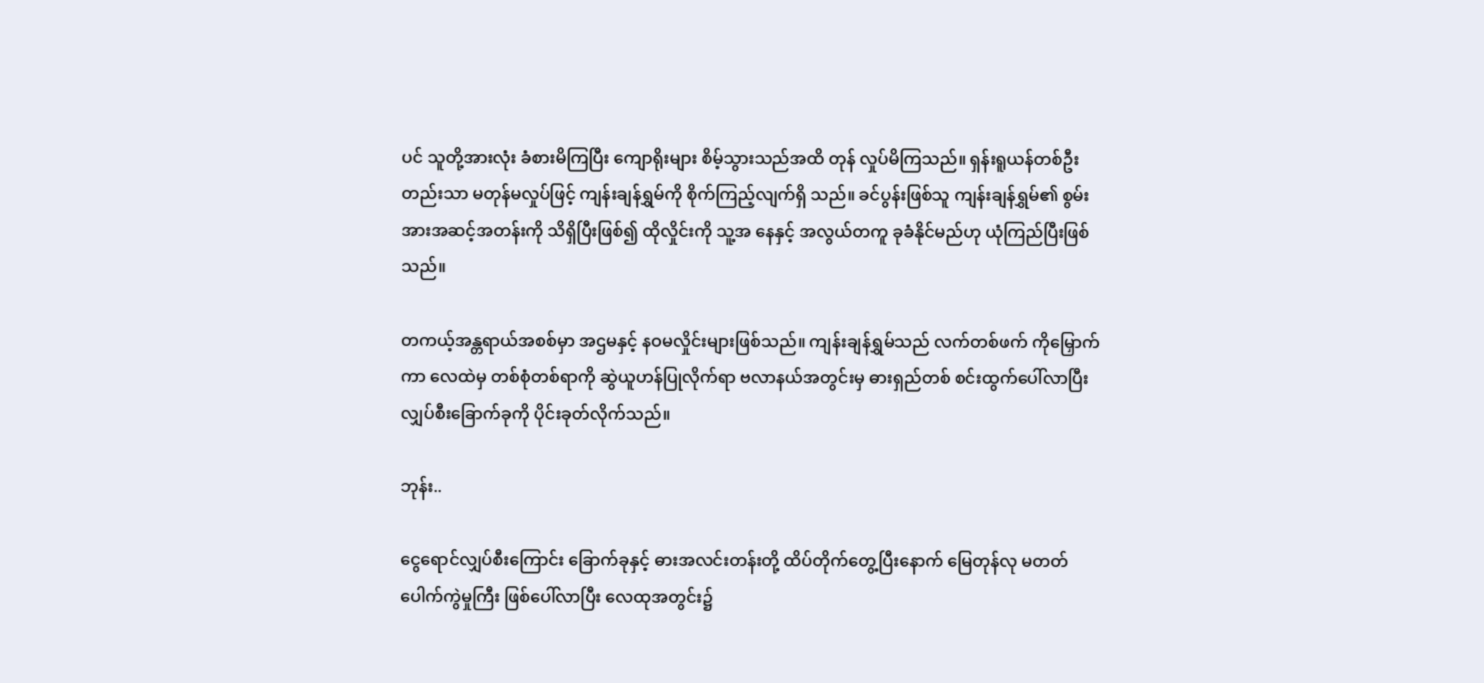ပင် သူတို့အားလုံး ခံစားမိကြပြီး ကျောရိုးများ စိမ့်သွားသည်အထိ တုန် လှုပ်မိကြသည်။ ရှန်းရူယန်တစ်ဦးတည်းသာ မတုန်မလှုပ်ဖြင့် ကျန်းချန်ရွှမ်ကို စိုက်ကြည့်လျက်ရှိ သည်။ ခင်ပွန်းဖြစ်သူ ကျန်းချန်ရွှမ်၏ စွမ်းအားအဆင့်အတန်းကို သိရှိပြီးဖြစ်၍ ထိုလှိုင်းကို သူ့အ နေနှင့် အလွယ်တကူ ခုခံနိုင်မည်ဟု ယုံကြည်ပြီးဖြစ်သည်။

တကယ့်အန္တရာယ်အစစ်မှာ အဌမနှင့် နဝမလှိုင်းများဖြစ်သည်။ ကျန်းချန်ရွှမ်သည် လက်တစ်ဖက် ကိုမြှောက်ကာ လေထဲမှ တစ်စုံတစ်ရာကို ဆွဲယူဟန်ပြုလိုက်ရာ ဗလာနယ်အတွင်းမှ ဓားရှည်တစ် စင်းထွက်ပေါ်လာပြီး လျှပ်စီးခြောက်ခုကို ပိုင်းခုတ်လိုက်သည်။

ဘုန်း..

ငွေရောင်လျှပ်စီးကြောင်း ခြောက်ခုနှင့် ဓားအလင်းတန်းတို့ ထိပ်တိုက်တွေ့ပြီးနောက် မြေတုန်လု မတတ် ပေါက်ကွဲမှုကြီး ဖြစ်ပေါ်လာပြီး လေထုအတွင်း၌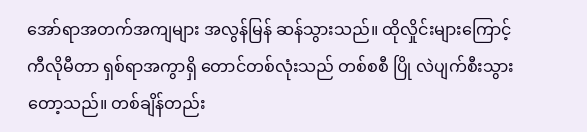အော်ရာအတက်အကျများ အလွန်မြန် ဆန်သွားသည်။ ထိုလှိုင်းများကြောင့် ကီလိုမီတာ ရှစ်ရာအကွာရှိ တောင်တစ်လုံးသည် တစ်စစီ ပြို လဲပျက်စီးသွားတော့သည်။ တစ်ချိန်တည်း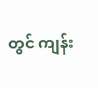တွင် ကျန်း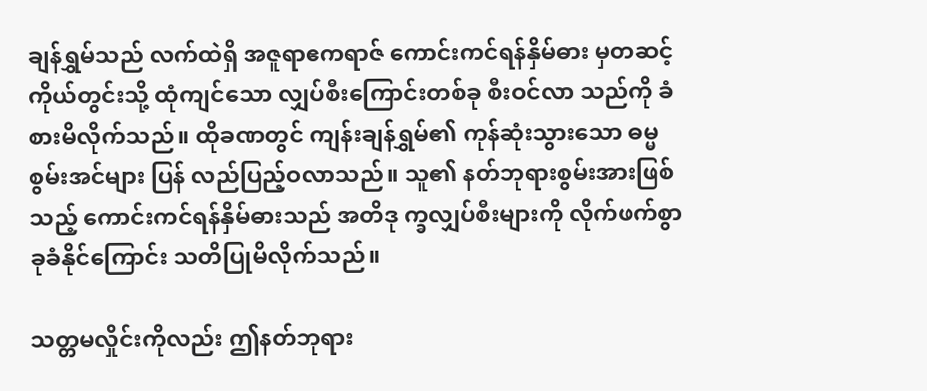ချန်ရွှမ်သည် လက်ထဲရှိ အဇူရာဧကရာဇ် ကောင်းကင်ရန်နှိမ်ဓား မှတဆင့် ကိုယ်တွင်းသို့ ထုံကျင်သော လျှပ်စီးကြောင်းတစ်ခု စီးဝင်လာ သည်ကို ခံစားမိလိုက်သည်။ ထိုခဏတွင် ကျန်းချန်ရွှမ်၏ ကုန်ဆုံးသွားသော ဓမ္မစွမ်းအင်များ ပြန် လည်ပြည့်ဝလာသည်။ သူ၏ နတ်ဘုရားစွမ်းအားဖြစ်သည့် ကောင်းကင်ရန်နှိမ်ဓားသည် အတိဒု က္ခလျှပ်စီးများကို လိုက်ဖက်စွာ ခုခံနိုင်ကြောင်း သတိပြုမိလိုက်သည်။

သတ္တမလှိုင်းကိုလည်း ဤနတ်ဘုရား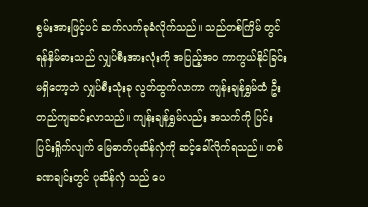စွမ်းအားဖြင့်ပင် ဆက်လက်ခုခံလိုက်သည်။ သည်တစ်ကြိမ် တွင် ရန်နှိမ်ဓားသည် လျှပ်စီးအားလုံးကို အပြည့်အဝ ကာကွယ်နိုင်ခြင်း မရှိတော့ဘဲ လျှပ်စီးသုံးခု လွတ်ထွက်လာကာ ကျန်းချန်ရွှမ်ထံ ဦးတည်ကျဆင်းလာသည်။ ကျန်းချန်ရွှမ်လည်း အသက်ကို ပြင်းပြင်းရှိုက်လျက် မြေဓာတ်ပုဆိန်လှံကို ဆင့်ခေါ်လိုက်ရသည်။ တစ်ခဏချင်းတွင် ပုဆိန်လှံ သည် ပေ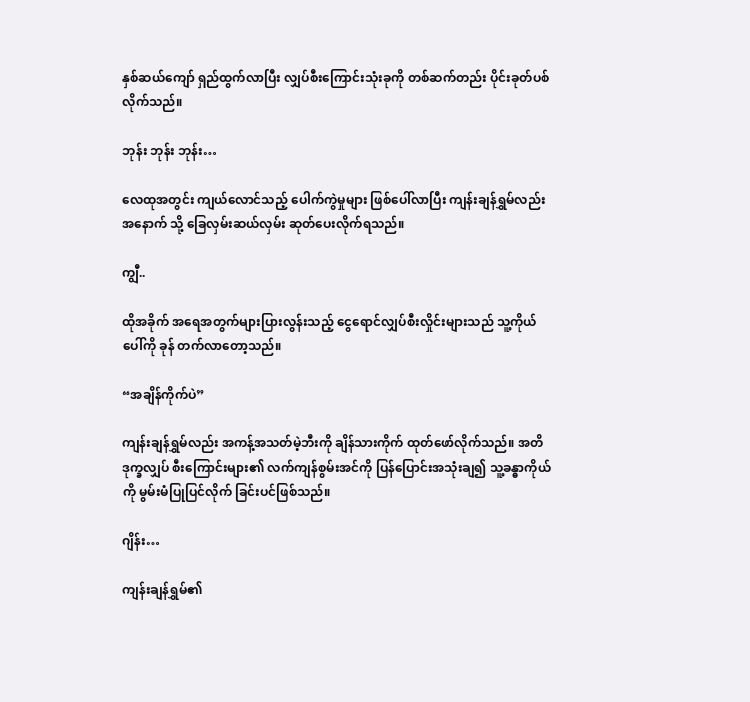နှစ်ဆယ်ကျော် ရှည်ထွက်လာပြီး လျှပ်စီးကြောင်းသုံးခုကို တစ်ဆက်တည်း ပိုင်းခုတ်ပစ် လိုက်သည်။

ဘုန်း ဘုန်း ဘုန်း…

လေထုအတွင်း ကျယ်လောင်သည့် ပေါက်ကွဲမှုများ ဖြစ်ပေါ်လာပြီး ကျန်းချန်ရွှမ်လည်း အနောက် သို့ ခြေလှမ်းဆယ်လှမ်း ဆုတ်ပေးလိုက်ရသည်။

ကျွီ..

ထိုအခိုက် အရေအတွက်များပြားလွန်းသည့် ငွေရောင်လျှပ်စီးလှိုင်းများသည် သူ့ကိုယ်ပေါ်ကို ခုန် တက်လာတော့သည်။

“အချိန်ကိုက်ပဲ”

ကျန်းချန်ရွှမ်လည်း အကန့်အသတ်မဲ့ဘီးကို ချိန်သားကိုက် ထုတ်ဖော်လိုက်သည်။ အတိဒုက္ခလျှပ် စီးကြောင်းများ၏ လက်ကျန်စွမ်းအင်ကို ပြန်ပြောင်းအသုံးချ၍ သူ့ခန္ဓာကိုယ်ကို မွမ်းမံပြုပြင်လိုက် ခြင်းပင်ဖြစ်သည်။

ဂျိန်း…

ကျန်းချန်ရွှမ်၏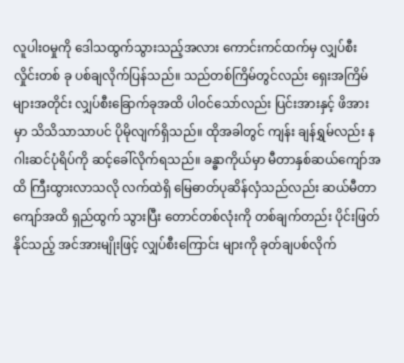လူပါးဝမှုကို ဒေါသထွက်သွားသည့်အလား ကောင်းကင်ထက်မှ လျှပ်စီးလှိုင်းတစ် ခု ပစ်ချလိုက်ပြန်သည်။ သည်တစ်ကြိမ်တွင်လည်း ရှေးအကြိမ်များအတိုင်း လျှပ်စီးခြောက်ခုအထိ ပါဝင်သော်လည်း ပြင်းအားနှင့် ဖိအားမှာ သိသိသာသာပင် ပိုမိုလျက်ရှိသည်။ ထိုအခါတွင် ကျန်း ချန်ရွှမ်လည်း နဂါးဆင်ပုံရိပ်ကို ဆင့်ခေါ်လိုက်ရသည်။ ခန္ဓာကိုယ်မှာ မီတာနှစ်ဆယ်ကျော်အထိ ကြီးထွားလာသလို လက်ထဲရှိ မြေဓာတ်ပုဆိန်လှံသည်လည်း ဆယ်မီတာကျော်အထိ ရှည်ထွက် သွားပြီး တောင်တစ်လုံးကို တစ်ချက်တည်း ပိုင်းဖြတ်နိုင်သည့် အင်အားမျိုးဖြင့် လျှပ်စီးကြောင်း များကို ခုတ်ချပစ်လိုက်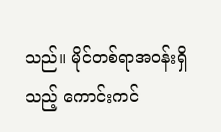သည်။ မိုင်တစ်ရာအဝန်းရှိသည့် ကောင်းကင်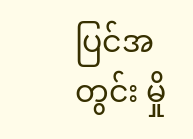ပြင်အတွင်း မှို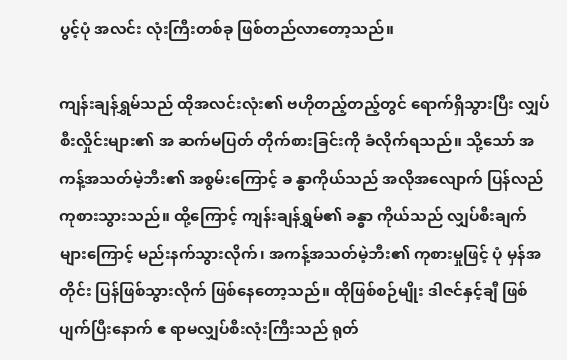ပွင့်ပုံ အလင်း လုံးကြီးတစ်ခု ဖြစ်တည်လာတော့သည်။

ကျန်းချန်ရွှမ်သည် ထိုအလင်းလုံး၏ ဗဟိုတည့်တည့်တွင် ရောက်ရှိသွားပြီး လျှပ်စီးလှိုင်းများ၏ အ ဆက်မပြတ် တိုက်စားခြင်းကို ခံလိုက်ရသည်။ သို့သော် အကန့်အသတ်မဲ့ဘီး၏ အစွမ်းကြောင့် ခ န္ဓာကိုယ်သည် အလိုအလျောက် ပြန်လည်ကုစားသွားသည်။ ထို့ကြောင့် ကျန်းချန်ရွှမ်၏ ခန္ဓာ ကိုယ်သည် လျှပ်စီးချက်များကြောင့် မည်းနက်သွားလိုက်၊ အကန့်အသတ်မဲ့ဘီး၏ ကုစားမှုဖြင့် ပုံ မှန်အတိုင်း ပြန်ဖြစ်သွားလိုက် ဖြစ်နေတော့သည်။ ထိုဖြစ်စဉ်မျိုး ဒါဇင်နှင့်ချီ ဖြစ်ပျက်ပြီးနောက် ဧ ရာမလျှပ်စီးလုံးကြီးသည် ရုတ်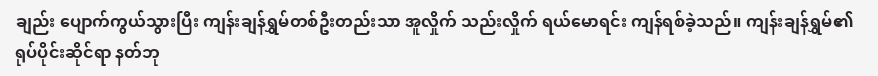ချည်း ပျောက်ကွယ်သွားပြီး ကျန်းချန်ရွှမ်တစ်ဦးတည်းသာ အူလှိုက် သည်းလှိုက် ရယ်မောရင်း ကျန်ရစ်ခဲ့သည်။ ကျန်းချန်ရွှမ်၏ ရုပ်ပိုင်းဆိုင်ရာ နတ်ဘု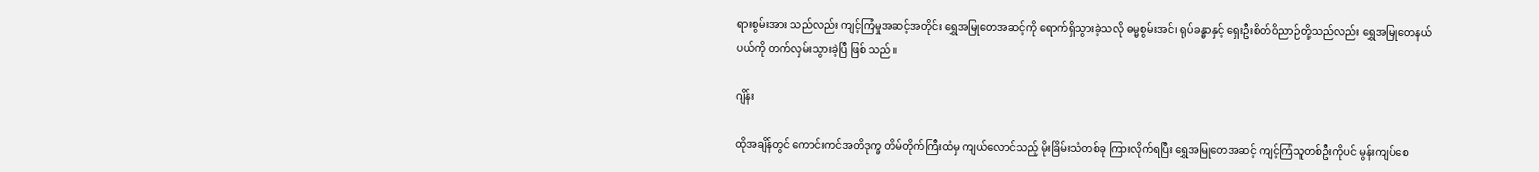ရားစွမ်းအား သည်လည်း ကျင့်ကြံမှုအဆင့်အတိုင်း ရွှေအမြုတေအဆင့်ကို ရောက်ရှိသွားခဲ့သလို ဓမ္မစွမ်းအင်၊ ရုပ်ခန္ဓာနှင့် ရှေးဦးစိတ်ဝိညာဉ်တို့သည်လည်း ရွှေအမြုတေနယ်ပယ်ကို တက်လှမ်းသွားခဲ့ပြီ ဖြစ် သည်။

ဂျိန်း

ထိုအချိန်တွင် ကောင်းကင်အတိဒုက္ခ တိမ်တိုက်ကြီးထံမှ ကျယ်လောင်သည့် မိုးခြိမ်းသံတစ်ခု ကြားလိုက်ရပြီး ရွှေအမြုတေအဆင့် ကျင့်ကြံသူတစ်ဦးကိုပင် မွန်းကျပ်စေ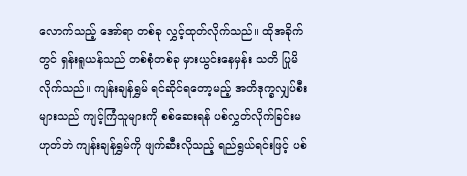လောက်သည့် အော်ရာ တစ်ခု လွှင့်ထုတ်လိုက်သည်။ ထိုအခိုက်တွင် ရှန်းရူယန်သည် တစ်စုံတစ်ခု မှားယွင်းနေမှန်း သတိ ပြုမိလိုက်သည်။ ကျန်းချန်ရွှမ် ရင်ဆိုင်ရတော့မည့် အတိဒုက္ခလျှပ်စီးများသည် ကျင့်ကြံသူများကို စစ်ဆေးရန် ပစ်လွှတ်လိုက်ခြင်းမဟုတ်ဘဲ ကျန်းချန်ရွှမ်ကို ဖျက်ဆီးလိုသည့် ရည်ရွယ်ရင်းဖြင့် ပစ်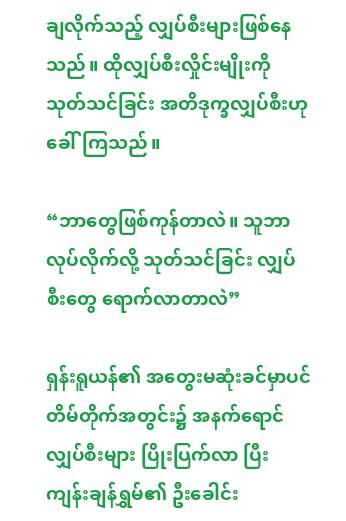ချလိုက်သည့် လျှပ်စီးများဖြစ်နေသည်။ ထိုလျှပ်စီးလှိုင်းမျိုးကို သုတ်သင်ခြင်း အတိဒုက္ခလျှပ်စီးဟု ခေါ်ကြသည်။

“ဘာတွေဖြစ်ကုန်တာလဲ။ သူဘာလုပ်လိုက်လို့ သုတ်သင်ခြင်း လျှပ်စီးတွေ ရောက်လာတာလဲ”

ရှန်းရူယန်၏ အတွေးမဆုံးခင်မှာပင် တိမ်တိုက်အတွင်း၌ အနက်ရောင်လျှပ်စီးများ ပြိုးပြက်လာ ပြီး ကျန်းချန်ရွှမ်၏ ဦးခေါင်း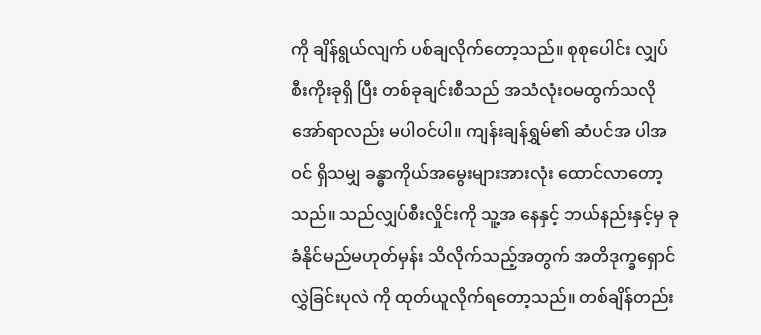ကို ချိန်ရွယ်လျက် ပစ်ချလိုက်တော့သည်။ စုစုပေါင်း လျှပ်စီးကိုးခုရှိ ပြီး တစ်ခုချင်းစီသည် အသံလုံးဝမထွက်သလို အော်ရာလည်း မပါဝင်ပါ။ ကျန်းချန်ရွှမ်၏ ဆံပင်အ ပါအဝင် ရှိသမျှ ခန္ဓာကိုယ်အမွေးများအားလုံး ထောင်လာတော့သည်။ သည်လျှပ်စီးလှိုင်းကို သူ့အ နေနှင့် ဘယ်နည်းနှင့်မှ ခုခံနိုင်မည်မဟုတ်မှန်း သိလိုက်သည့်အတွက် အတိဒုက္ခရှောင်လွှဲခြင်းပုလဲ ကို ထုတ်ယူလိုက်ရတော့သည်။ တစ်ချိန်တည်း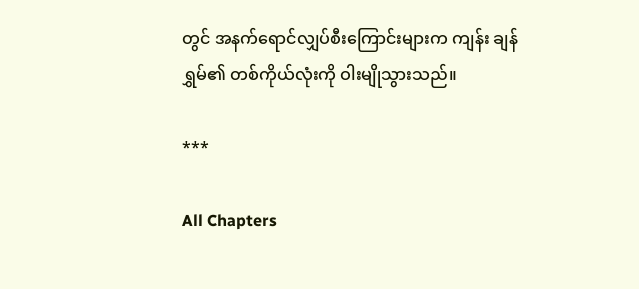တွင် အနက်ရောင်လျှပ်စီးကြောင်းများက ကျန်း ချန်ရွှမ်၏ တစ်ကိုယ်လုံးကို ဝါးမျိုသွားသည်။

***

All Chapters